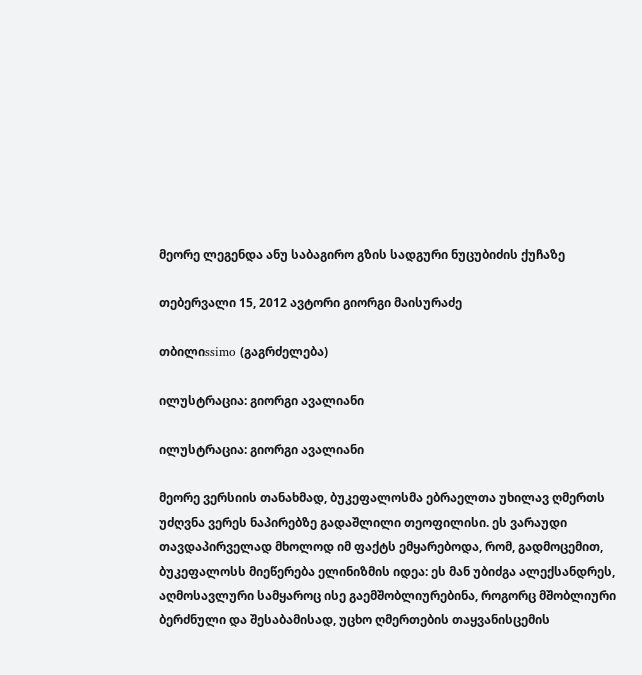მეორე ლეგენდა ანუ საბაგირო გზის სადგური ნუცუბიძის ქუჩაზე

თებერვალი 15, 2012 ავტორი გიორგი მაისურაძე

თბილიssimo (გაგრძელება)

ილუსტრაცია: გიორგი ავალიანი

ილუსტრაცია: გიორგი ავალიანი

მეორე ვერსიის თანახმად, ბუკეფალოსმა ებრაელთა უხილავ ღმერთს უძღვნა ვერეს ნაპირებზე გადაშლილი თეოფილისი. ეს ვარაუდი თავდაპირველად მხოლოდ იმ ფაქტს ემყარებოდა, რომ, გადმოცემით, ბუკეფალოსს მიეწერება ელინიზმის იდეა: ეს მან უბიძგა ალექსანდრეს, აღმოსავლური სამყაროც ისე გაემშობლიურებინა, როგორც მშობლიური ბერძნული და შესაბამისად, უცხო ღმერთების თაყვანისცემის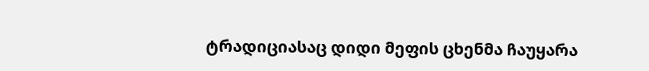ტრადიციასაც დიდი მეფის ცხენმა ჩაუყარა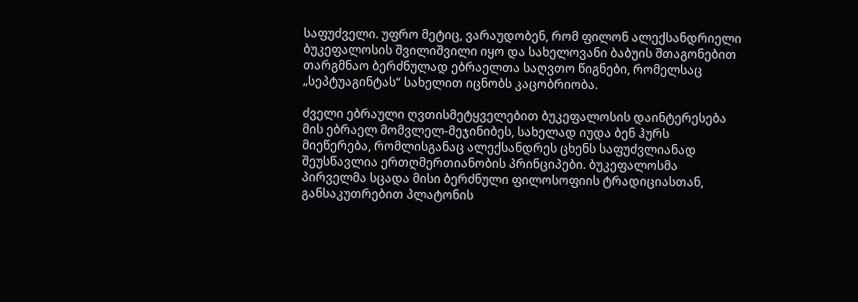საფუძველი. უფრო მეტიც, ვარაუდობენ, რომ ფილონ ალექსანდრიელი ბუკეფალოსის შვილიშვილი იყო და სახელოვანი ბაბუის შთაგონებით თარგმნაო ბერძნულად ებრაელთა საღვთო წიგნები, რომელსაც „სეპტუაგინტას“ სახელით იცნობს კაცობრიობა.

ძველი ებრაული ღვთისმეტყველებით ბუკეფალოსის დაინტერესება მის ებრაელ მომვლელ-მეჯინიბეს, სახელად იუდა ბენ ჰურს მიეწერება, რომლისგანაც ალექსანდრეს ცხენს საფუძვლიანად შეუსწავლია ერთღმერთიანობის პრინციპები. ბუკეფალოსმა პირველმა სცადა მისი ბერძნული ფილოსოფიის ტრადიციასთან, განსაკუთრებით პლატონის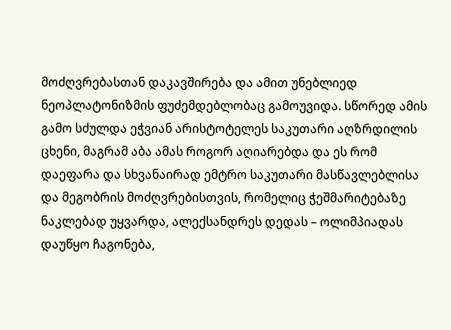მოძღვრებასთან დაკავშირება და ამით უნებლიედ ნეოპლატონიზმის ფუძემდებლობაც გამოუვიდა. სწორედ ამის გამო სძულდა ეჭვიან არისტოტელეს საკუთარი აღზრდილის ცხენი, მაგრამ აბა ამას როგორ აღიარებდა და ეს რომ დაეფარა და სხვანაირად ემტრო საკუთარი მასწავლებლისა და მეგობრის მოძღვრებისთვის, რომელიც ჭეშმარიტებაზე ნაკლებად უყვარდა, ალექსანდრეს დედას – ოლიმპიადას დაუწყო ჩაგონება,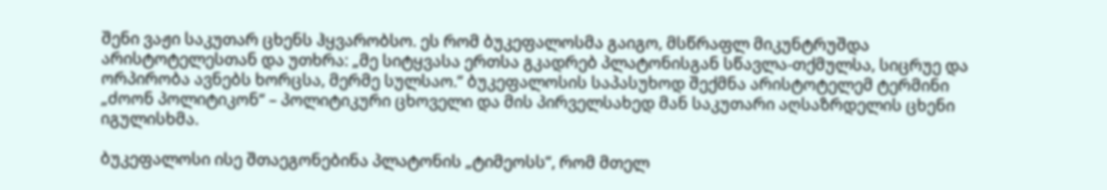შენი ვაჟი საკუთარ ცხენს ჰყვარობსო. ეს რომ ბუკეფალოსმა გაიგო, მსწრაფლ მიკუნტრუშდა არისტოტელესთან და უთხრა: „მე სიტყვასა ერთსა გკადრებ პლატონისგან სწავლა-თქმულსა, სიცრუე და ორპირობა ავნებს ხორცსა, მერმე სულსაო.“ ბუკეფალოსის საპასუხოდ შექმნა არისტოტელემ ტერმინი „ძოონ პოლიტიკონ“ – პოლიტიკური ცხოველი და მის პირველსახედ მან საკუთარი აღსაზრდელის ცხენი იგულისხმა.

ბუკეფალოსი ისე შთაეგონებინა პლატონის „ტიმეოსს“, რომ მთელ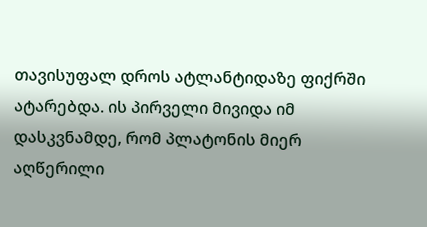თავისუფალ დროს ატლანტიდაზე ფიქრში ატარებდა. ის პირველი მივიდა იმ დასკვნამდე, რომ პლატონის მიერ აღწერილი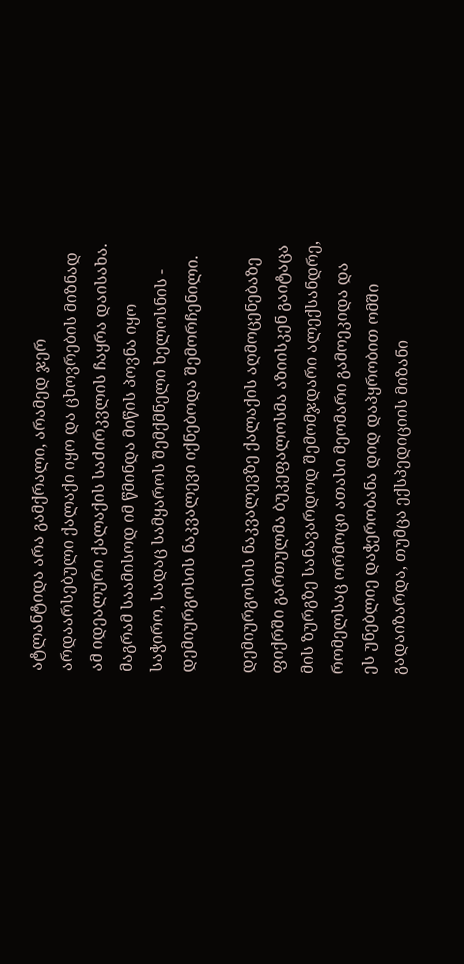ატლანტიდა არა გამქრალი, არამედ ჯერ არდაარსებული ქალაქი იყო და ცხოვრების მიზნად ამ იდეალური ქალაქის საძირკვლის ჩაყრა დაისახა. მაგრამ საამისოდ იმ წმინდა მიწის პოვნა იყო საჭირო, სადაც სამყაროს შემქმნელი ხელოსნის - დემიურგოსის ნაკვალევი იქნებოდა შემორჩენილი.

დემიურგოსის ნაკვალევზე ქალაქის აღმოცენებაზე ფიქრში გართულმა ბუკეფალოსმა აზიისკენ გაიტაცა მის ზურგზე სანავარდოდ შემომჯდარი ალექსანდრე, რომელსაც ორმოცი ათასი მეომარი გამოეკიდა და ეს უნებლიე დაჭერობანა დიდ დაპყრობით ომში გადაიზარდა, თუმცა ექსპედიციის მიზანი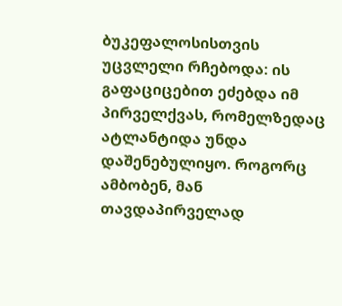ბუკეფალოსისთვის უცვლელი რჩებოდა: ის გაფაციცებით ეძებდა იმ პირველქვას, რომელზედაც ატლანტიდა უნდა დაშენებულიყო. როგორც ამბობენ, მან თავდაპირველად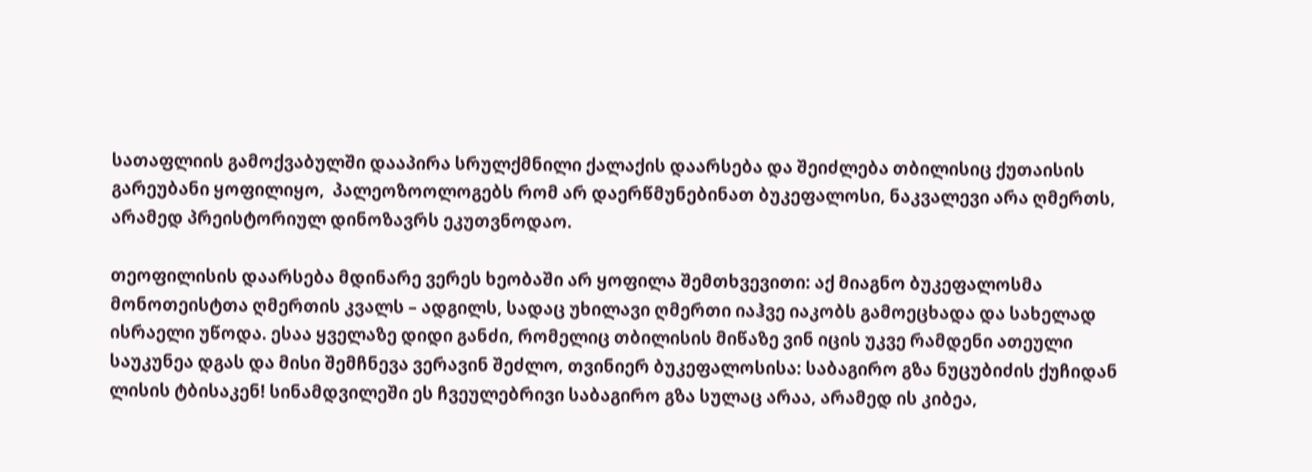სათაფლიის გამოქვაბულში დააპირა სრულქმნილი ქალაქის დაარსება და შეიძლება თბილისიც ქუთაისის გარეუბანი ყოფილიყო,  პალეოზოოლოგებს რომ არ დაერწმუნებინათ ბუკეფალოსი, ნაკვალევი არა ღმერთს, არამედ პრეისტორიულ დინოზავრს ეკუთვნოდაო.

თეოფილისის დაარსება მდინარე ვერეს ხეობაში არ ყოფილა შემთხვევითი: აქ მიაგნო ბუკეფალოსმა მონოთეისტთა ღმერთის კვალს – ადგილს, სადაც უხილავი ღმერთი იაჰვე იაკობს გამოეცხადა და სახელად ისრაელი უწოდა. ესაა ყველაზე დიდი განძი, რომელიც თბილისის მიწაზე ვინ იცის უკვე რამდენი ათეული საუკუნეა დგას და მისი შემჩნევა ვერავინ შეძლო, თვინიერ ბუკეფალოსისა: საბაგირო გზა ნუცუბიძის ქუჩიდან ლისის ტბისაკენ! სინამდვილეში ეს ჩვეულებრივი საბაგირო გზა სულაც არაა, არამედ ის კიბეა,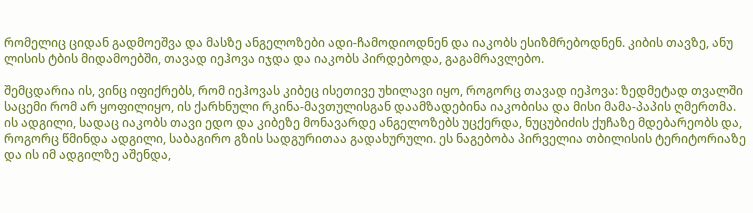რომელიც ციდან გადმოეშვა და მასზე ანგელოზები ადი-ჩამოდიოდნენ და იაკობს ესიზმრებოდნენ. კიბის თავზე, ანუ ლისის ტბის მიდამოებში, თავად იეჰოვა იჯდა და იაკობს პირდებოდა, გაგამრავლებო.

შემცდარია ის, ვინც იფიქრებს, რომ იეჰოვას კიბეც ისეთივე უხილავი იყო, როგორც თავად იეჰოვა: ზედმეტად თვალში საცემი რომ არ ყოფილიყო, ის ქარხნული რკინა-მავთულისგან დაამზადებინა იაკობისა და მისი მამა-პაპის ღმერთმა. ის ადგილი, სადაც იაკობს თავი ედო და კიბეზე მონავარდე ანგელოზებს უცქერდა, ნუცუბიძის ქუჩაზე მდებარეობს და, როგორც წმინდა ადგილი, საბაგირო გზის სადგურითაა გადახურული. ეს ნაგებობა პირველია თბილისის ტერიტორიაზე და ის იმ ადგილზე აშენდა,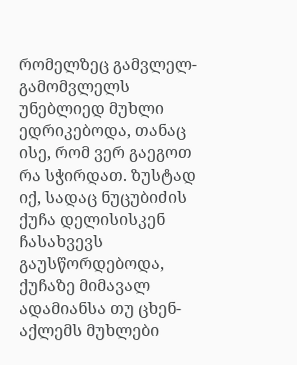რომელზეც გამვლელ-გამომვლელს უნებლიედ მუხლი ედრიკებოდა, თანაც ისე, რომ ვერ გაეგოთ რა სჭირდათ. ზუსტად იქ, სადაც ნუცუბიძის ქუჩა დელისისკენ ჩასახვევს გაუსწორდებოდა, ქუჩაზე მიმავალ ადამიანსა თუ ცხენ-აქლემს მუხლები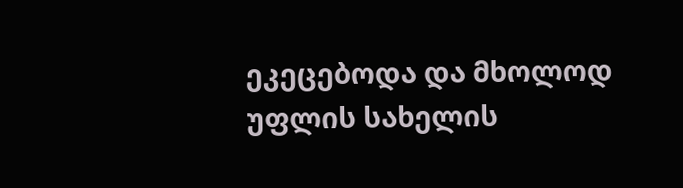ეკეცებოდა და მხოლოდ უფლის სახელის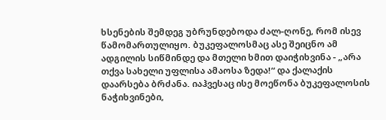ხსენების შემდეგ უბრუნდებოდა ძალ-ღონე, რომ ისევ წამომართულიყო. ბუკეფალოსმაც ასე შეიცნო ამ ადგილის სიწმინდე და მთელი ხმით დაიჭიხვინა - „არა თქვა სახელი უფლისა ამაოსა ზედა!“ და ქალაქის დაარსება ბრძანა. იაჰვესაც ისე მოეწონა ბუკეფალოსის ნაჭიხვინები,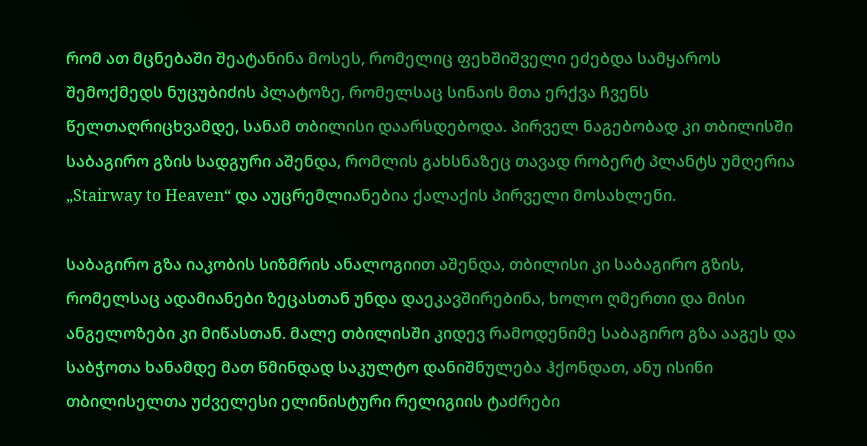რომ ათ მცნებაში შეატანინა მოსეს, რომელიც ფეხშიშველი ეძებდა სამყაროს შემოქმედს ნუცუბიძის პლატოზე, რომელსაც სინაის მთა ერქვა ჩვენს წელთაღრიცხვამდე, სანამ თბილისი დაარსდებოდა. პირველ ნაგებობად კი თბილისში საბაგირო გზის სადგური აშენდა, რომლის გახსნაზეც თავად რობერტ პლანტს უმღერია „Stairway to Heaven“ და აუცრემლიანებია ქალაქის პირველი მოსახლენი.

საბაგირო გზა იაკობის სიზმრის ანალოგიით აშენდა, თბილისი კი საბაგირო გზის, რომელსაც ადამიანები ზეცასთან უნდა დაეკავშირებინა, ხოლო ღმერთი და მისი ანგელოზები კი მიწასთან. მალე თბილისში კიდევ რამოდენიმე საბაგირო გზა ააგეს და საბჭოთა ხანამდე მათ წმინდად საკულტო დანიშნულება ჰქონდათ, ანუ ისინი თბილისელთა უძველესი ელინისტური რელიგიის ტაძრები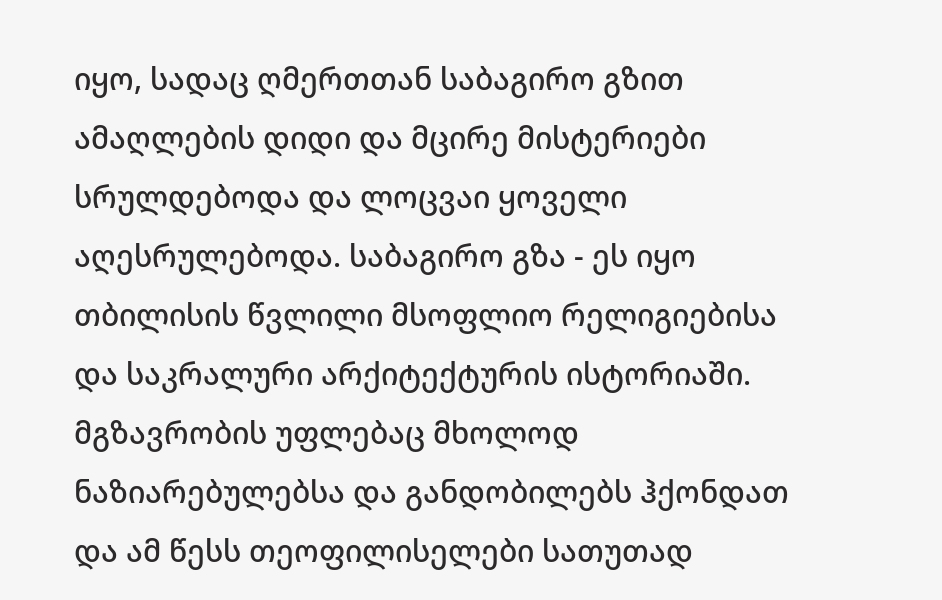იყო, სადაც ღმერთთან საბაგირო გზით ამაღლების დიდი და მცირე მისტერიები სრულდებოდა და ლოცვაი ყოველი აღესრულებოდა. საბაგირო გზა - ეს იყო თბილისის წვლილი მსოფლიო რელიგიებისა და საკრალური არქიტექტურის ისტორიაში. მგზავრობის უფლებაც მხოლოდ ნაზიარებულებსა და განდობილებს ჰქონდათ და ამ წესს თეოფილისელები სათუთად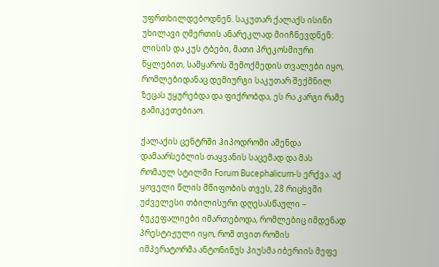უფრთხილდებოდნენ. საკუთარ ქალაქს ისინი უხილავი ღმერთის ანარეკლად მიიჩნევდნენ: ლისის და კუს ტბები, მათი პრეკოსმიური წყლებით, სამყაროს შემოქმედის თვალები იყო, რომლებიდანაც დემიურგი საკუთარ შექმნილ ზეცას უყურებდა და ფიქრობდა, ეს რა კარგი რამე გამიკეთებიაო.

ქალაქის ცენტრში ჰიპოდრომი აშენდა დამაარსებლის თაყვანის საცემად და მას რომაულ სტილში Forum Bucephalicum-ს ერქვა. აქ ყოველი წლის მწიფობის თვეს, 28 რიცხვში უძველესი თბილისური დღესასწაული – ბუკეფალიები იმართებოდა, რომლებიც იმდენად პრესტიჟული იყო, რომ თვით რომის იმპერატორმა ანტონინუს პიუსმა იბერიის მეფე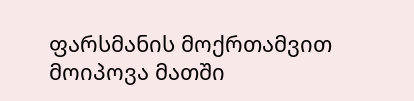ფარსმანის მოქრთამვით მოიპოვა მათში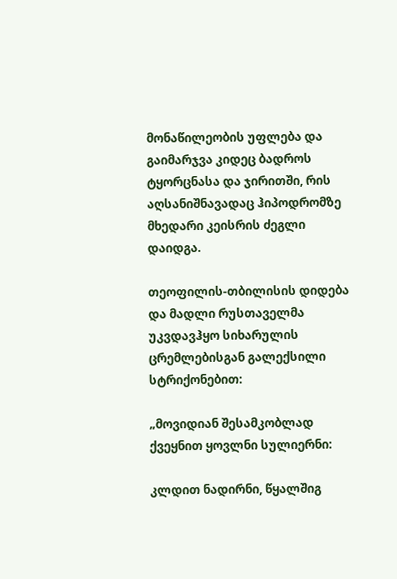მონაწილეობის უფლება და გაიმარჯვა კიდეც ბადროს ტყორცნასა და ჯირითში, რის აღსანიშნავადაც ჰიპოდრომზე მხედარი კეისრის ძეგლი დაიდგა.

თეოფილის-თბილისის დიდება და მადლი რუსთაველმა უკვდავჰყო სიხარულის ცრემლებისგან გალექსილი სტრიქონებით:

„მოვიდიან შესამკობლად ქვეყნით ყოვლნი სულიერნი:

კლდით ნადირნი, წყალშიგ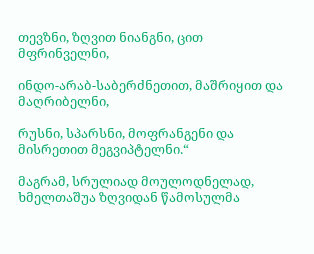თევზნი, ზღვით ნიანგნი, ცით მფრინველნი,

ინდო-არაბ-საბერძნეთით, მაშრიყით და მაღრიბელნი,

რუსნი, სპარსნი, მოფრანგენი და მისრეთით მეგვიპტელნი.“

მაგრამ, სრულიად მოულოდნელად, ხმელთაშუა ზღვიდან წამოსულმა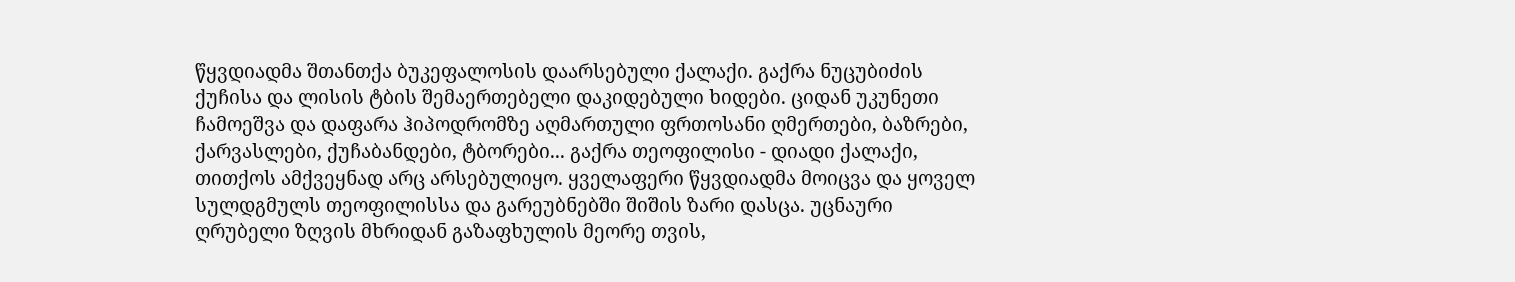წყვდიადმა შთანთქა ბუკეფალოსის დაარსებული ქალაქი. გაქრა ნუცუბიძის ქუჩისა და ლისის ტბის შემაერთებელი დაკიდებული ხიდები. ციდან უკუნეთი ჩამოეშვა და დაფარა ჰიპოდრომზე აღმართული ფრთოსანი ღმერთები, ბაზრები, ქარვასლები, ქუჩაბანდები, ტბორები... გაქრა თეოფილისი - დიადი ქალაქი, თითქოს ამქვეყნად არც არსებულიყო. ყველაფერი წყვდიადმა მოიცვა და ყოველ სულდგმულს თეოფილისსა და გარეუბნებში შიშის ზარი დასცა. უცნაური ღრუბელი ზღვის მხრიდან გაზაფხულის მეორე თვის,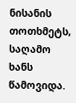ნისანის თოთხმეტს, საღამო ხანს წამოვიდა.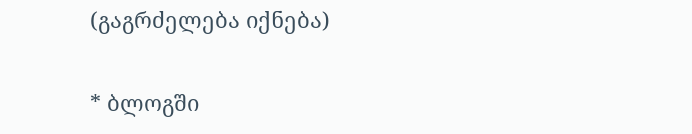(გაგრძელება იქნება)

* ბლოგში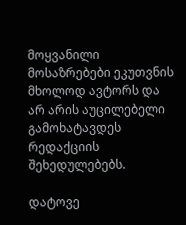მოყვანილი მოსაზრებები ეკუთვნის მხოლოდ ავტორს და არ არის აუცილებელი გამოხატავდეს რედაქციის შეხედულებებს.

დატოვე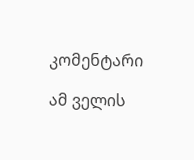კომენტარი

ამ ველის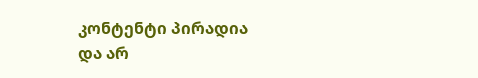კონტენტი პირადია და არ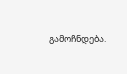გამოჩნდება.